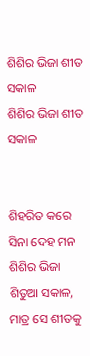ଶିଶିର ଭିଜା ଶୀତ ସକାଳ
ଶିଶିର ଭିଜା ଶୀତ ସକାଳ


ଶିହରିତ କରେ ସିନା ଦେହ ମନ
ଶିଶିର ଭିଜା ଶିତୁଆ ସକାଳ,
ମାତ୍ର ସେ ଶୀତକୁ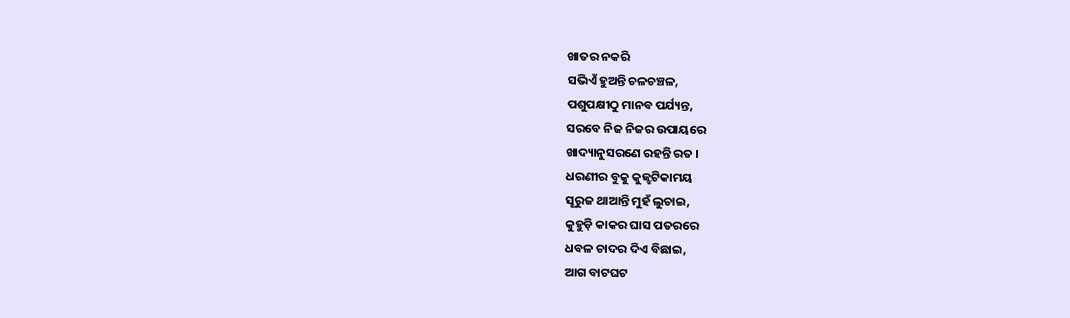ଖାତର ନକରି
ସଭିଏଁ ହୁଅନ୍ତି ଚଳଚଞ୍ଚଳ,
ପଶୁପକ୍ଷୀଠୁ ମାନବ ପର୍ଯ୍ୟନ୍ତ,
ସରବେ ନିଜ ନିଜର ଉପାୟରେ
ଖାଦ୍ୟାନୁସରଣେ ରହନ୍ତି ରତ ।
ଧରଣୀର ବୁକୁ କୁଜ୍ଝଟିକାମୟ
ସୂରୁଜ ଥାଆନ୍ତି ମୁହଁ ଲୁଚାଇ,
କୁହୁଡ଼ି କାକର ଘାସ ପତରରେ
ଧବଳ ଚାଦର ଦିଏ ବିଛାଇ,
ଆଗ ବାଟଘଟ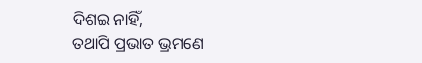ଦିଶଇ ନାହିଁ,
ତଥାପି ପ୍ରଭାତ ଭ୍ରମଣେ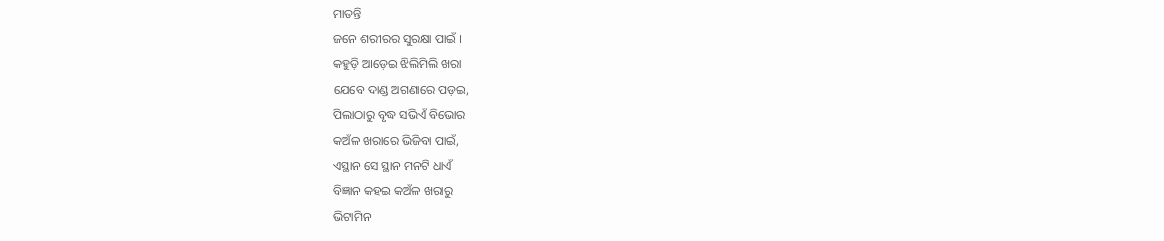ମାତନ୍ତି
ଜନେ ଶରୀରର ସୁରକ୍ଷା ପାଇଁ ।
କହୁଡ଼ି ଆଡ଼େଇ ଝିଲିମିଲି ଖରା
ଯେବେ ଦାଣ୍ଡ ଅଗଣାରେ ପଡ଼ଇ,
ପିଲାଠାରୁ ବୃଦ୍ଧ ସଭିଏଁ ବିଭୋର
କଅଁଳ ଖରାରେ ଭିଜିବା ପାଇଁ,
ଏସ୍ଥାନ ସେ ସ୍ଥାନ ମନଟି ଧାଏଁ
ବିଜ୍ଞାନ କହଇ କଅଁଳ ଖରାରୁ
ଭିଟାମିନ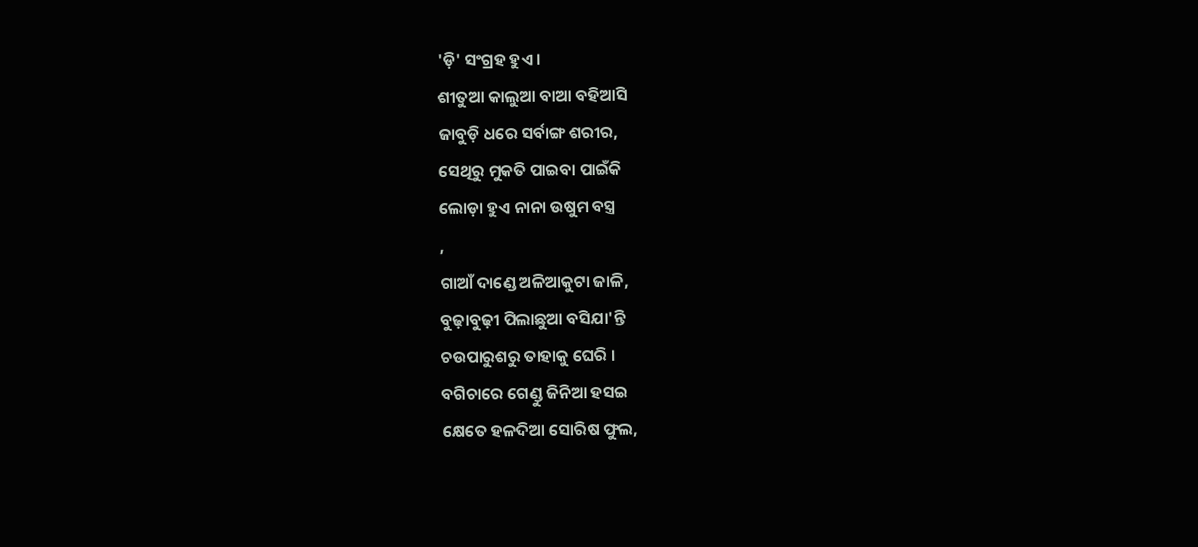'ଡ଼ି' ସଂଗ୍ରହ ହୁଏ ।
ଶୀତୁଆ କାଲୁଆ ବାଆ ବହିଆସି
ଜାବୁଡ଼ି ଧରେ ସର୍ବାଙ୍ଗ ଶରୀର,
ସେଥିରୁ ମୁକତି ପାଇବା ପାଇଁକି
ଲୋଡ଼ା ହୁଏ ନାନା ଉଷୁମ ବସ୍ତ୍ର
,
ଗାଆଁ ଦାଣ୍ଡେ ଅଳିଆକୁଟା ଜାଳି,
ବୁଢ଼ାବୁଢ଼ୀ ପିଲାଛୁଆ ବସିଯା'ନ୍ତି
ଚଉପାରୁଶରୁ ତାହାକୁ ଘେରି ।
ବଗିଚାରେ ଗେଣ୍ଡୁ ଜିନିଆ ହସଇ
କ୍ଷେତେ ହଳଦିଆ ସୋରିଷ ଫୁଲ,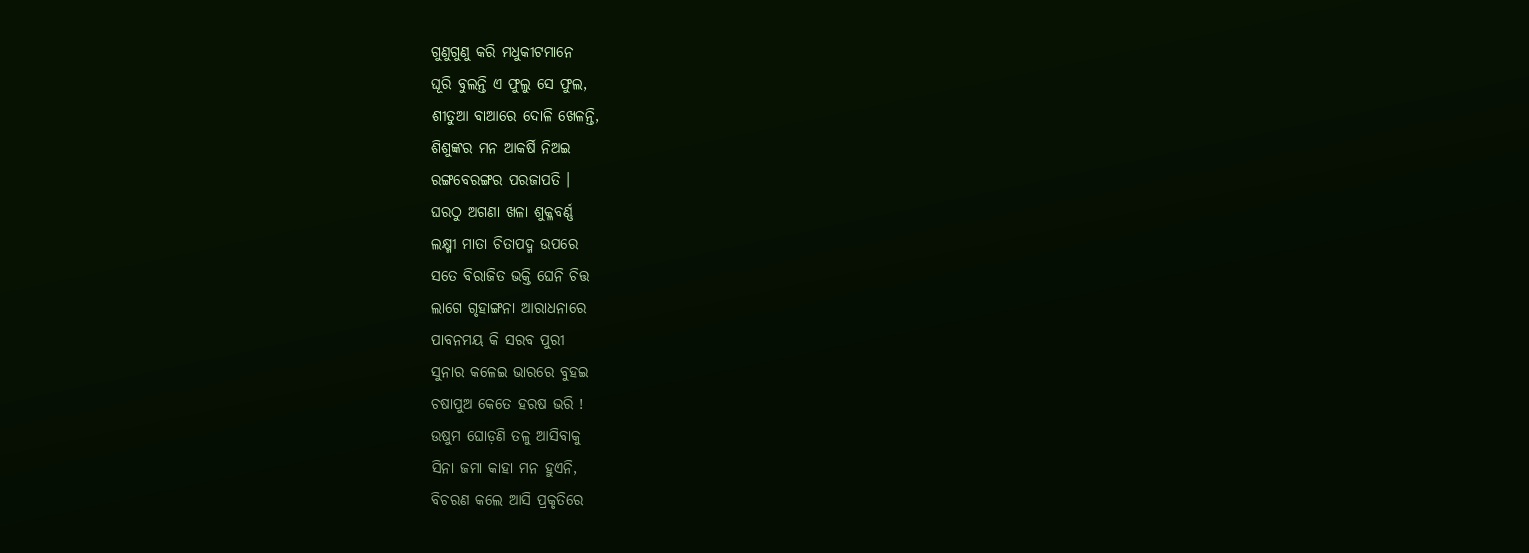ଗୁଣୁଗୁଣୁ କରି ମଧୁକୀଟମାନେ
ଘୂରି ବୁଲନ୍ତି ଏ ଫୁଲୁ ସେ ଫୁଲ,
ଶୀତୁଆ ବାଆରେ ଦୋଳି ଖେଳନ୍ତି,
ଶିଶୁଙ୍କର ମନ ଆକର୍ଷି ନିଅଇ
ରଙ୍ଗବେରଙ୍ଗର ପରଜାପତି ।
ଘରଠୁ ଅଗଣା ଖଳା ଶୁକ୍ଳବର୍ଣ୍ଣ
ଲକ୍ଷ୍ମୀ ମାତା ଚିତାପଦ୍ମ ଉପରେ
ସତେ ବିରାଜିତ ଭକ୍ତି ଘେନି ଚିତ୍ତ
ଲାଗେ ଗୃହାଙ୍ଗନା ଆରାଧନାରେ
ପାବନମୟ କି ସରବ ପୁରୀ
ସୁନାର କଳେଇ ଭାରରେ ବୁହଇ
ଚଷାପୁଅ କେତେ ହରଷ ଭରି !
ଉଷୁମ ଘୋଡ଼ଣି ତଳୁ ଆସିବାକୁ
ସିନା ଜମା କାହା ମନ ହୁଏନି,
ବିଚରଣ କଲେ ଆସି ପ୍ରକୃତିରେ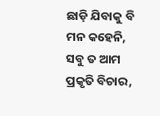ଛାଡ଼ି ଯିବାକୁ ବି ମନ କହେନି,
ସବୁ ତ ଆମ ପ୍ରକୃତି ବିଚାର,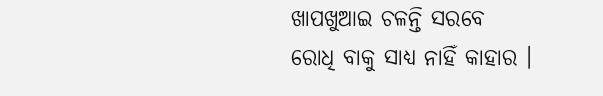ଖାପଖୁଆଇ ଚଳନ୍ତି ସରବେ
ରୋଧି ବାକୁ ସାଧ୍ୟ ନାହିଁ କାହାର ।